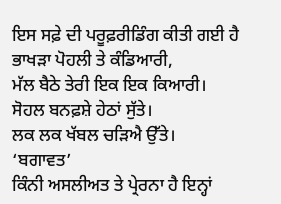ਇਸ ਸਫ਼ੇ ਦੀ ਪਰੂਫ਼ਰੀਡਿੰਗ ਕੀਤੀ ਗਈ ਹੈ
ਭਾਖੜਾ ਪੋਹਲੀ ਤੇ ਕੰਡਿਆਰੀ,
ਮੱਲ ਬੈਠੇ ਤੇਰੀ ਇਕ ਇਕ ਕਿਆਰੀ।
ਸੋਹਲ ਬਨਫ਼ਸ਼ੇ ਹੇਠਾਂ ਸੁੱਤੇ।
ਲਕ ਲਕ ਖੱਬਲ ਚੜਿਐ ਉੱਤੇ।
‘ਬਗਾਵਤ’
ਕਿੰਨੀ ਅਸਲੀਅਤ ਤੇ ਪ੍ਰੇਰਨਾ ਹੈ ਇਨ੍ਹਾਂ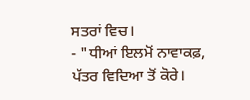ਸਤਰਾਂ ਵਿਚ।
- "ਧੀਆਂ ਇਲਮੋਂ ਨਾਵਾਕਫ਼,
ਪੱਤਰ ਵਿਦਿਆ ਤੋਂ ਕੋਰੇ।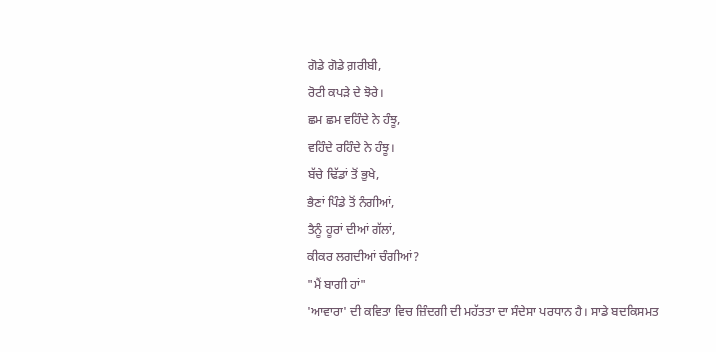ਗੋਡੇ ਗੋਡੇ ਗ਼ਰੀਬੀ,
ਰੋਟੀ ਕਪੜੇ ਦੇ ਝੋਰੇ।
ਛਮ ਛਮ ਵਹਿੰਦੇ ਨੇ ਹੰਝੂ,
ਵਹਿੰਦੇ ਰਹਿੰਦੇ ਨੇ ਹੰਝੂ।
ਬੱਚੇ ਢਿੱਡਾਂ ਤੋਂ ਭੁਖੇ,
ਭੈਣਾਂ ਪਿੰਡੇ ਤੋਂ ਨੰਗੀਆਂ,
ਤੈਨੂੰ ਹੂਰਾਂ ਦੀਆਂ ਗੱਲਾਂ,
ਕੀਕਰ ਲਗਦੀਆਂ ਚੰਗੀਆਂ?
"ਮੈਂ ਬਾਗੀ ਹਾਂ"
'ਆਵਾਰਾ' ਦੀ ਕਵਿਤਾ ਵਿਚ ਜ਼ਿੰਦਗੀ ਦੀ ਮਹੱਤਤਾ ਦਾ ਸੰਦੇਸਾ ਪਰਧਾਨ ਹੈ। ਸਾਡੇ ਬਦਕਿਸਮਤ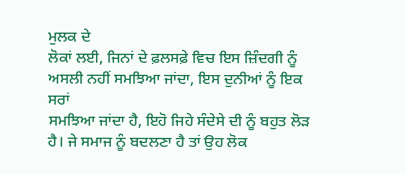ਮੁਲਕ ਦੇ
ਲੋਕਾਂ ਲਈ, ਜਿਨਾਂ ਦੇ ਫ਼ਲਸਫ਼ੇ ਵਿਚ ਇਸ ਜ਼ਿੰਦਗੀ ਨੂੰ ਅਸਲੀ ਨਹੀਂ ਸਮਝਿਆ ਜਾਂਦਾ, ਇਸ ਦੁਨੀਆਂ ਨੂੰ ਇਕ ਸਰਾਂ
ਸਮਝਿਆ ਜਾਂਦਾ ਹੈ, ਇਹੋ ਜਿਹੇ ਸੰਦੇਸੇ ਦੀ ਨੂੰ ਬਹੁਤ ਲੋੜ ਹੈ। ਜੇ ਸਮਾਜ ਨੂੰ ਬਦਲਣਾ ਹੈ ਤਾਂ ਉਹ ਲੋਕ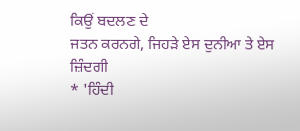ਕਿਉਂ ਬਦਲਣ ਦੇ
ਜਤਨ ਕਰਨਗੇ, ਜਿਹੜੇ ਏਸ ਦੁਨੀਆ ਤੇ ਏਸ ਜ਼ਿੰਦਗੀ
* 'ਹਿੰਦੀ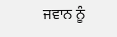ਜਵਾਨ ਨੂੰ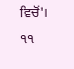ਵਿਚੋਂ'।
੧੧